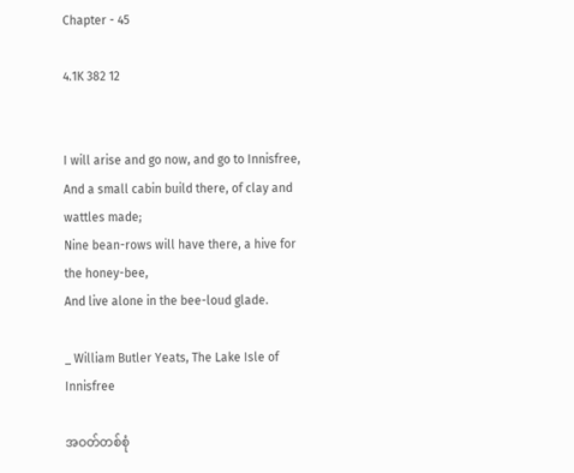Chapter - 45

4.1K 382 12


I will arise and go now, and go to Innisfree,
And a small cabin build there, of clay and wattles made;
Nine bean-rows will have there, a hive for the honey-bee,
And live alone in the bee-loud glade.

_ William Butler Yeats, The Lake Isle of Innisfree

အဝတ်တစ်စုံ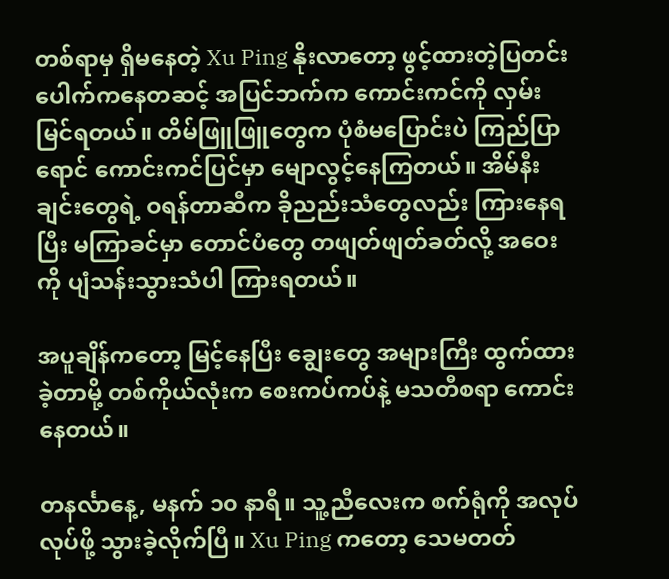တစ်ရာမှ ရှိမနေတဲ့ Xu Ping နိုးလာတော့ ဖွင့်ထားတဲ့ပြတင်းပေါက်ကနေတဆင့် အပြင်ဘက်က ကောင်းကင်ကို လှမ်းမြင်ရတယ်။ တိမ်ဖြူဖြူတွေက ပုံစံမပြောင်းပဲ ကြည်ပြာရောင် ကောင်းကင်ပြင်မှာ မျောလွင့်နေကြတယ်။ အိမ်နီးချင်းတွေရဲ့ ဝရန်တာဆီက ခိုညည်းသံတွေလည်း ကြားနေရပြီး မကြာခင်မှာ တောင်ပံတွေ တဖျတ်ဖျတ်ခတ်လို့ အဝေးကို ပျံသန်းသွားသံပါ ကြားရတယ်။

အပူချိန်ကတော့ မြင့်နေပြီး ချွေးတွေ အများကြီး ထွက်ထားခဲ့တာမို့ တစ်ကိုယ်လုံးက စေးကပ်ကပ်နဲ့ မသတီစရာ ကောင်းနေတယ်။

တနင်္လာနေ့, မနက် ၁၀ နာရီ။ သူ့ညီလေးက စက်ရုံကို အလုပ်လုပ်ဖို့ သွားခဲ့လိုက်ပြီ။ Xu Ping ကတော့ သေမတတ်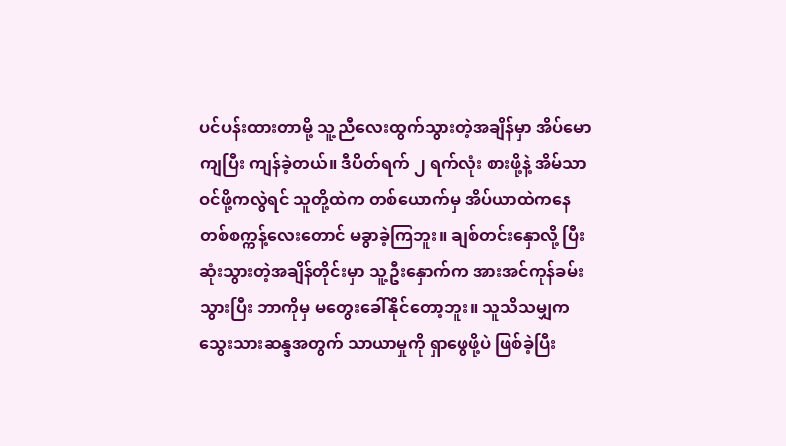ပင်ပန်းထားတာမို့ သူ့ညီလေးထွက်သွားတဲ့အချိန်မှာ အိပ်မောကျပြီး ကျန်ခဲ့တယ်။ ဒီပိတ်ရက် ၂ ရက်လုံး စားဖို့နဲ့ အိမ်သာဝင်ဖို့ကလွဲရင် သူတို့ထဲက တစ်ယောက်မှ အိပ်ယာထဲကနေ တစ်စက္ကန့်လေးတောင် မခွာခဲ့ကြဘူး။ ချစ်တင်းနှောလို့ ပြီးဆုံးသွားတဲ့အချိန်တိုင်းမှာ သူ့ဦးနှောက်က အားအင်ကုန်ခမ်းသွားပြီး ဘာကိုမှ မတွေးခေါ်နိုင်တော့ဘူး။ သူသိသမျှက သွေးသားဆန္ဒအတွက် သာယာမှုကို ရှာဖွေဖို့ပဲ ဖြစ်ခဲ့ပြီး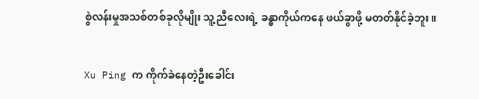စွဲလန်းမှုအသစ်တစ်ခုလိုမျိုး သူ့ညီလေးရဲ့ ခန္ဓာကိုယ်ကနေ ဖယ်ခွာဖို့ မတတ်နိုင်ခဲ့ဘူး။

Xu Ping က ကိုက်ခဲနေတဲ့ဦးခေါင်း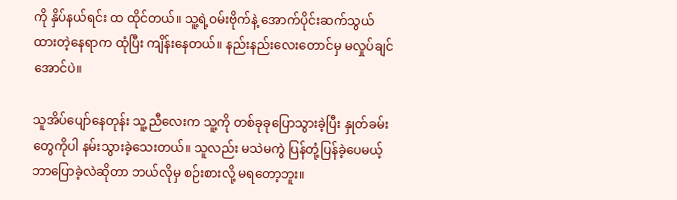ကို နှိပ်နယ်ရင်း ထ ထိုင်တယ်။ သူ့ရဲ့ဝမ်းဗိုက်နဲ့ အောက်ပိုင်းဆက်သွယ်ထားတဲ့နေရာက ထုံပြီး ကျိန်းနေတယ်။ နည်းနည်းလေးတောင်မှ မလှုပ်ချင်အောင်ပဲ။

သူအိပ်ပျော်နေတုန်း သူ့ညီလေးက သူ့ကို တစ်ခုခုပြောသွားခဲ့ပြီး နှုတ်ခမ်းတွေကိုပါ နမ်းသွားခဲ့သေးတယ်။ သူလည်း မသဲမကွဲ ပြန်တုံ့ပြန်ခဲ့ပေမယ့် ဘာပြောခဲ့လဲဆိုတာ ဘယ်လိုမှ စဉ်းစားလို့ မရတော့ဘူး။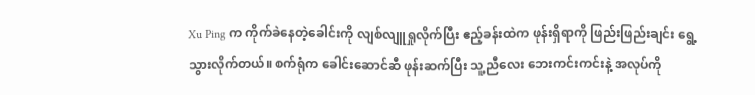Xu Ping က ကိုက်ခဲနေတဲ့ခေါင်းကို လျစ်လျူရှုလိုက်ပြီး ဧည့်ခန်းထဲက ဖုန်းရှိရာကို ဖြည်းဖြည်းချင်း ရွေ့သွားလိုက်တယ်။ စက်ရုံက ခေါင်းဆောင်ဆီ ဖုန်းဆက်ပြီး သူ့ညီလေး ဘေးကင်းကင်းနဲ့ အလုပ်ကို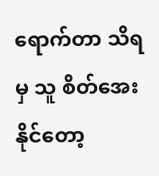ရောက်တာ သိရမှ သူ စိတ်အေးနိုင်တော့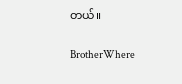တယ်။

BrotherWhere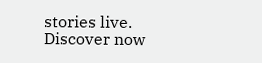stories live. Discover now